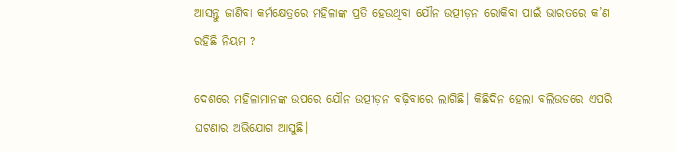ଆସନ୍ତୁ ଜାଣିବା କର୍ମକ୍ଷେତ୍ରରେ ମହିଳାଙ୍କ ପ୍ରତି ହେଉଥିବା ଯୌନ ଉତ୍ପୀଡ଼ନ ରୋକିବା ପାଇଁ ଭାରତରେ କ’ଣ ରହିଛି ନିୟମ ?

ଦେଶରେ ମହିଳାମାନଙ୍କ ଉପରେ ଯୌନ ଉତ୍ପୀଡ଼ନ ବଢ଼ିବାରେ ଲାଗିଛି। କିଛିଦିନ ହେଲା ବଲିଉଡରେ ଏପରି ଘଟଣାର ଅଭିଯୋଗ ଆସୁଛି।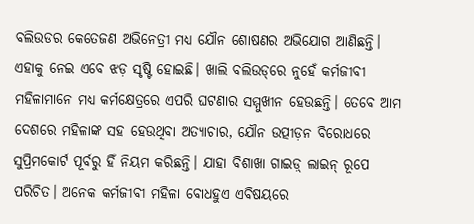ବଲିଉଡର କେତେଜଣ ଅଭିନେତ୍ରୀ ମଧ୍ୟ ଯୌନ ଶୋଷଣର ଅଭିଯୋଗ ଆଣିଛନ୍ତି। ଏହାକୁ ନେଇ ଏବେ ଝଡ଼ ସୃଷ୍ଟି ହୋଇଛି। ଖାଲି ବଲିଉଡ୍‌ରେ ନୁହେଁ କର୍ମଜୀବୀ ମହିଳାମାନେ ମଧ୍ୟ କର୍ମକ୍ଷେତ୍ରରେ ଏପରି ଘଟଣାର ସମ୍ମୁଖୀନ ହେଉଛନ୍ତି। ତେବେ ଆମ ଦେଶରେ ମହିଳାଙ୍କ ସହ ହେଉଥିବା ଅତ୍ୟାଚାର, ଯୌନ ଉତ୍ପୀଡ଼ନ ବିରୋଧରେ ସୁପ୍ରିମକୋର୍ଟ ପୂର୍ବରୁ ହିଁ ନିୟମ କରିଛନ୍ତି। ଯାହା ବିଶାଖା ଗାଇଡ଼୍‌ ଲାଇନ୍‌ ରୂପେ ପରିଚିତ। ଅନେକ କର୍ମଜୀବୀ ମହିଳା ବୋଧହୁଏ ଏବିଷୟରେ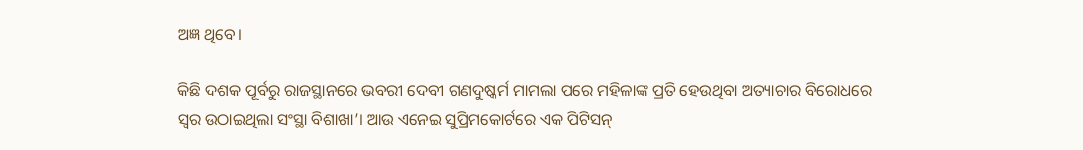ଅଜ୍ଞ ଥିବେ।

କିଛି ଦଶକ ପୂର୍ବରୁ ରାଜସ୍ଥାନରେ ଭବରୀ ଦେବୀ ଗଣଦୁଷ୍କର୍ମ ମାମଲା ପରେ ମହିଳାଙ୍କ ପ୍ରତି ହେଉଥିବା ଅତ୍ୟାଚାର ବିରୋଧରେ ସ୍ୱର ଉଠାଇଥିଲା ସଂସ୍ଥା ବିଶାଖା’। ଆଉ ଏନେଇ ସୁପ୍ରିମକୋର୍ଟରେ ଏକ ପିଟିସନ୍‌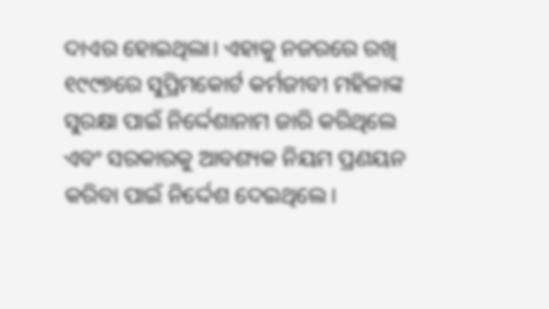ଦାଏର ହୋଇଥିଲା। ଏହାକୁ ନଜରରେ ରଖି ୧୯୯୭ରେ ସୁପ୍ରିମକୋର୍ଟ କର୍ମଜୀବୀ ମହିଳାଙ୍କ ସୁରକ୍ଷା ପାଇଁ ନିର୍ଦ୍ଦେଶାନାମ ଜାରି କରିଥିଲେ ଏବଂ ସରକାରକୁ ଆବଶ୍ୟକ ନିୟମ ପ୍ରଣୟନ କରିବା ପାଇଁ ନିର୍ଦ୍ଦେଶ ଦେଇଥିଲେ।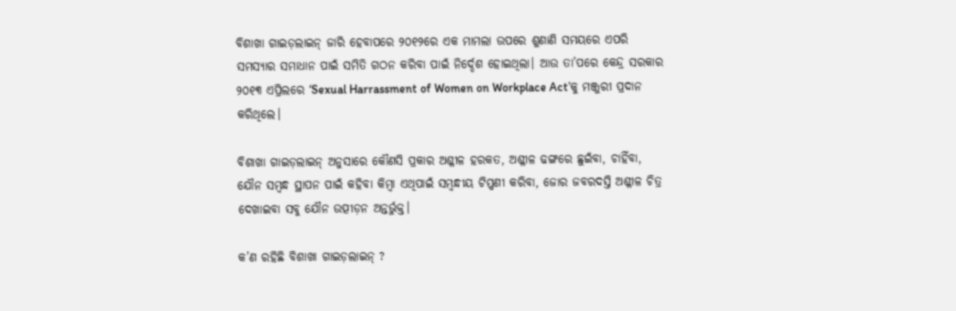ବିଶାଖା ଗାଇଡ଼ଲାଇନ୍‌ ଜାରି ହେବାପରେ ୨୦୧୨ରେ ଏକ ମାମଲା ଉପରେ ଶୁଣାଣି ସମୟରେ ଏପରି ସମସ୍ୟାର ସମାଧାନ ପାଇଁ ସମିତି ଗଠନ କରିବା ପାଇଁ ନିର୍ଦ୍ଦେଶ ହୋଇଥିଲା। ଆଉ ତା’ପରେ କେନ୍ଦ୍ର ସରକାର ୨୦୧୩ ଏପ୍ରିଲରେ ‘Sexual Harrassment of Women on Workplace Act’କୁ ମଞ୍ଜୁରୀ ପ୍ରଦାନ କରିଥିଲେ।

ବିଶାଖା ଗାଇଡ଼ଲାଇନ୍‌ ଅନୁସାରେ କୌଣସି ପ୍ରକାର ଅଶ୍ଳୀଳ ହରକତ, ଅଶ୍ଳୀଳ ଢଙ୍ଗରେ ଛୁଇଁବା, ଚାହିଁବା, ଯୌନ ସମ୍ବନ୍ଧ ସ୍ଥାପନ ପାଇଁ କହିବା କିମ୍ବା ଏଥିପାଇଁ ସମ୍ବନ୍ଧୀୟ ଟିପ୍ପଣୀ କରିବା, ଜୋର ଜବରଦସ୍ତି ଅଶ୍ଳୀଳ ଚିତ୍ର ଦେଖାଇବା ସବୁ ଯୌନ ଉତ୍ପୀଡ଼ନ ଅନ୍ତର୍ଭୁକ୍ତ।

କ’ଣ ରହିଛି ବିଶାଖା ଗାଇଡ଼ଲାଇନ୍‌ ?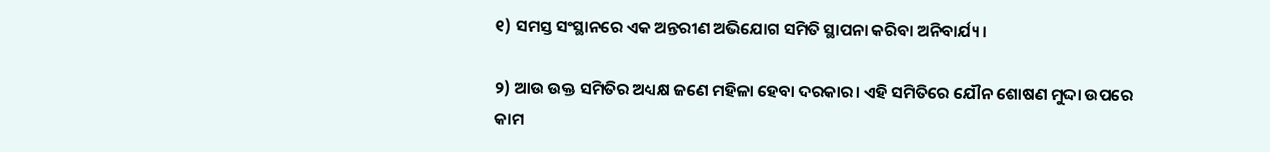୧) ସମସ୍ତ ସଂସ୍ଥାନରେ ଏକ ଅନ୍ତରୀଣ ଅଭିଯୋଗ ସମିତି ସ୍ଥାପନା କରିବା ଅନିବାର୍ଯ୍ୟ।

୨) ଆଉ ଉକ୍ତ ସମିତିର ଅଧ୍ୟକ୍ଷ ଜଣେ ମହିଳା ହେବା ଦରକାର। ଏହି ସମିତିରେ ଯୌନ ଶୋଷଣ ମୁଦ୍ଦା ଉପରେ କାମ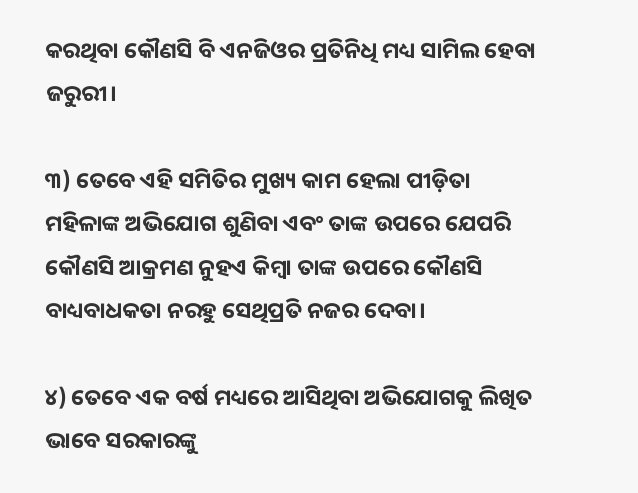କରଥିବା କୌଣସି ବି ଏନଜିଓର ପ୍ରତିନିଧି ମଧ୍ୟ ସାମିଲ ହେବା ଜରୁରୀ।

୩) ତେବେ ଏହି ସମିତିର ମୁଖ୍ୟ କାମ ହେଲା ପୀଡ଼ିତା ମହିଳାଙ୍କ ଅଭିଯୋଗ ଶୁଣିବା ଏବଂ ତାଙ୍କ ଉପରେ ଯେପରି କୌଣସି ଆକ୍ରମଣ ନୁହଏ କିମ୍ବା ତାଙ୍କ ଉପରେ କୌଣସି ବାଧ୍ୟବାଧକତା ନରହୁ ସେଥିପ୍ରତି ନଜର ଦେବା।

୪) ତେବେ ଏକ ବର୍ଷ ମଧ୍ୟରେ ଆସିଥିବା ଅଭିଯୋଗକୁ ଲିଖିତ ଭାବେ ସରକାରଙ୍କୁ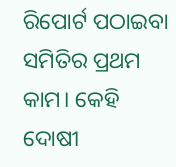ରିପୋର୍ଟ ପଠାଇବା ସମିତିର ପ୍ରଥମ କାମ। କେହି ଦୋଷୀ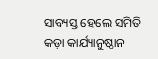ସାବ୍ୟସ୍ତ ହେଲେ ସମିତି କଡ଼ା କାର୍ଯ୍ୟାନୁଷ୍ଠାନ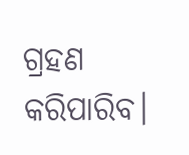ଗ୍ରହଣ କରିପାରିବ।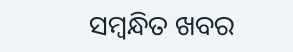ସମ୍ବନ୍ଧିତ ଖବର